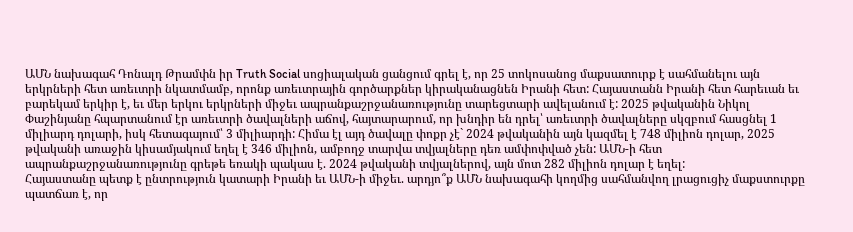ԱՄՆ նախագահ Դոնալդ Թրամփն իր Truth Social սոցիալական ցանցում գրել է, որ 25 տոկոսանոց մաքսատուրք է սահմանելու այն երկրների հետ առեւտրի նկատմամբ, որոնք առեւտրային գործարքներ կիրականացնեն Իրանի հետ: Հայաստանն Իրանի հետ հարեւան եւ բարեկամ երկիր է, եւ մեր երկու երկրների միջեւ ապրանքաշրջանառությունը տարեցտարի ավելանում է: 2025 թվականին Նիկոլ Փաշինյանը հպարտանում էր առեւտրի ծավալների աճով, հայտարարում, որ խնդիր են դրել՝ առեւտրի ծավալները սկզբում հասցնել 1 միլիարդ դոլարի, իսկ հետագայում՝ 3 միլիարդի: Հիմա էլ այդ ծավալը փոքր չէ` 2024 թվականին այն կազմել է 748 միլիոն դոլար, 2025 թվականի առաջին կիսամյակում եղել է 346 միլիոն, ամբողջ տարվա տվյալները դեռ ամփոփված չեն: ԱՄՆ-ի հետ ապրանքաշրջանառությունը գրեթե եռակի պակաս է. 2024 թվականի տվյալներով, այն մոտ 282 միլիոն դոլար է եղել:
Հայաստանը պետք է ընտրություն կատարի Իրանի եւ ԱՄՆ-ի միջեւ. արդյո՞ք ԱՄՆ նախագահի կողմից սահմանվող լրացուցիչ մաքստուրքը պատճառ է, որ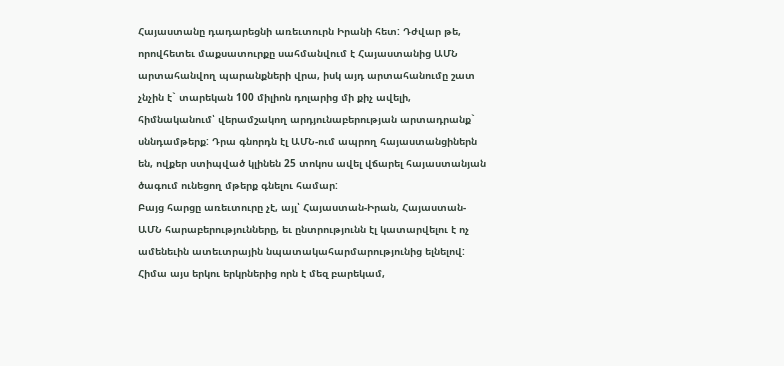Հայաստանը դադարեցնի առեւտուրն Իրանի հետ: Դժվար թե, որովհետեւ մաքսատուրքը սահմանվում է Հայաստանից ԱՄՆ արտահանվող պարանքների վրա, իսկ այդ արտահանումը շատ չնչին է` տարեկան 100 միլիոն դոլարից մի քիչ ավելի, հիմնականում՝ վերամշակող արդյունաբերության արտադրանք` սննդամթերք: Դրա գնորդն էլ ԱՄՆ-ում ապրող հայաստանցիներն են, ովքեր ստիպված կլինեն 25 տոկոս ավել վճարել հայաստանյան ծագում ունեցող մթերք գնելու համար:
Բայց հարցը առեւտուրը չէ, այլ՝ Հայաստան-Իրան, Հայաստան-ԱՄՆ հարաբերությունները, եւ ընտրությունն էլ կատարվելու է ոչ ամենեւին ատեւտրային նպատակահարմարությունից ելնելով: Հիմա այս երկու երկրներից որն է մեզ բարեկամ,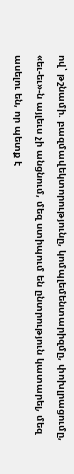ով՝ թշնամի. բազմավեկտորությունը, կոմպլեմենտարիզմը, փոխլրացումը, «եւ-եւ»-ն այլեւս չի անցնում, մեզ ստիպում են ընտրություն կատարել, մեզ ասելու են, որ պետք է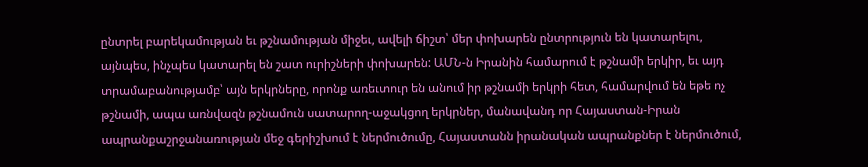ընտրել բարեկամության եւ թշնամության միջեւ, ավելի ճիշտ՝ մեր փոխարեն ընտրություն են կատարելու, այնպես, ինչպես կատարել են շատ ուրիշների փոխարեն: ԱՄՆ-ն Իրանին համարում է թշնամի երկիր, եւ այդ տրամաբանությամբ՝ այն երկրները, որոնք առեւտուր են անում իր թշնամի երկրի հետ, համարվում են եթե ոչ թշնամի, ապա առնվազն թշնամուն սատարող-աջակցող երկրներ, մանավանդ որ Հայաստան-Իրան ապրանքաշրջանառության մեջ գերիշխում է ներմուծումը, Հայաստանն իրանական ապրանքներ է ներմուծում,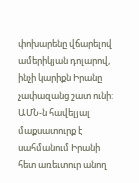փոխարենը վճարելով ամերիկյան դոլարով, ինչի կարիքն Իրանը չափազանց շատ ունի: ԱՄՆ-ն հավելյալ մաքսատուրք է սահմանում Իրանի հետ առեւտուր անող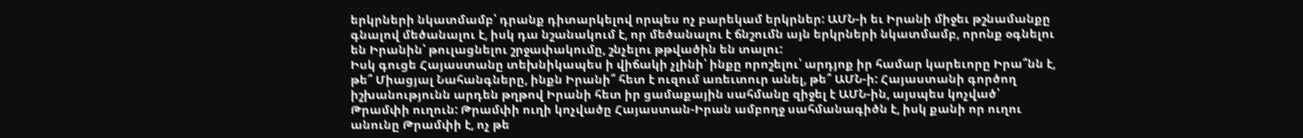երկրների նկատմամբ՝ դրանք դիտարկելով որպես ոչ բարեկամ երկրներ: ԱՄՆ-ի եւ Իրանի միջեւ թշնամանքը գնալով մեծանալու է, իսկ դա նշանակում է, որ մեծանալու է ճնշումն այն երկրների նկատմամբ, որոնք օգնելու են Իրանին՝ թուլացնելու շրջափակումը, շնչելու թթվածին են տալու:
Իսկ գուցե Հայաստանը տեխնիկապես ի վիճակի չլինի՝ ինքը որոշելու՝ արդյոք իր համար կարեւորը Իրա՞նն է, թե՞ Միացյալ Նահանգները, ինքն Իրանի՞ հետ է ուզում առեւտուր անել, թե՞ ԱՄՆ-ի: Հայաստանի գործող իշխանությունն արդեն թղթով Իրանի հետ իր ցամաքային սահմանը զիջել է ԱՄՆ-ին, այսպես կոչված՝ Թրամփի ուղուն: Թրամփի ուղի կոչվածը Հայաստան-Իրան ամբողջ սահմանագիծն է, իսկ քանի որ ուղու անունը Թրամփի է, ոչ թե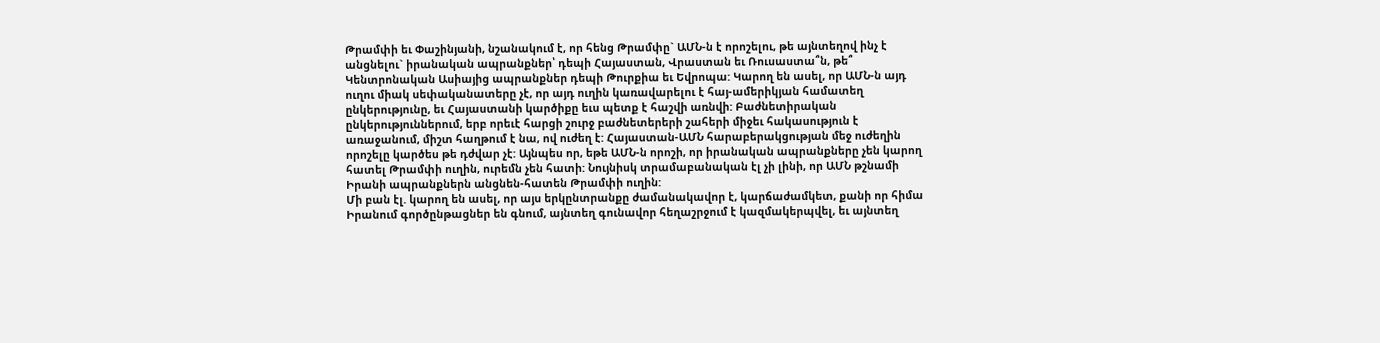Թրամփի եւ Փաշինյանի, նշանակում է, որ հենց Թրամփը` ԱՄՆ-ն է որոշելու, թե այնտեղով ինչ է անցնելու` իրանական ապրանքներ՝ դեպի Հայաստան, Վրաստան եւ Ռուսաստա՞ն, թե՞ Կենտրոնական Ասիայից ապրանքներ դեպի Թուրքիա եւ Եվրոպա: Կարող են ասել, որ ԱՄՆ-ն այդ ուղու միակ սեփականատերը չէ, որ այդ ուղին կառավարելու է հայ-ամերիկյան համատեղ ընկերությունը, եւ Հայաստանի կարծիքը եւս պետք է հաշվի առնվի: Բաժնետիրական ընկերություններում, երբ որեւէ հարցի շուրջ բաժնետերերի շահերի միջեւ հակասություն է առաջանում, միշտ հաղթում է նա, ով ուժեղ է: Հայաստան-ԱՄՆ հարաբերակցության մեջ ուժեղին որոշելը կարծես թե դժվար չէ: Այնպես որ, եթե ԱՄՆ-ն որոշի, որ իրանական ապրանքները չեն կարող հատել Թրամփի ուղին, ուրեմն չեն հատի: Նույնիսկ տրամաբանական էլ չի լինի, որ ԱՄՆ թշնամի Իրանի ապրանքներն անցնեն-հատեն Թրամփի ուղին:
Մի բան էլ. կարող են ասել, որ այս երկընտրանքը ժամանակավոր է, կարճաժամկետ, քանի որ հիմա Իրանում գործընթացներ են գնում, այնտեղ գունավոր հեղաշրջում է կազմակերպվել, եւ այնտեղ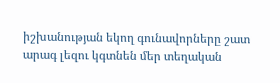իշխանության եկող գունավորները շատ արագ լեզու կգտնեն մեր տեղական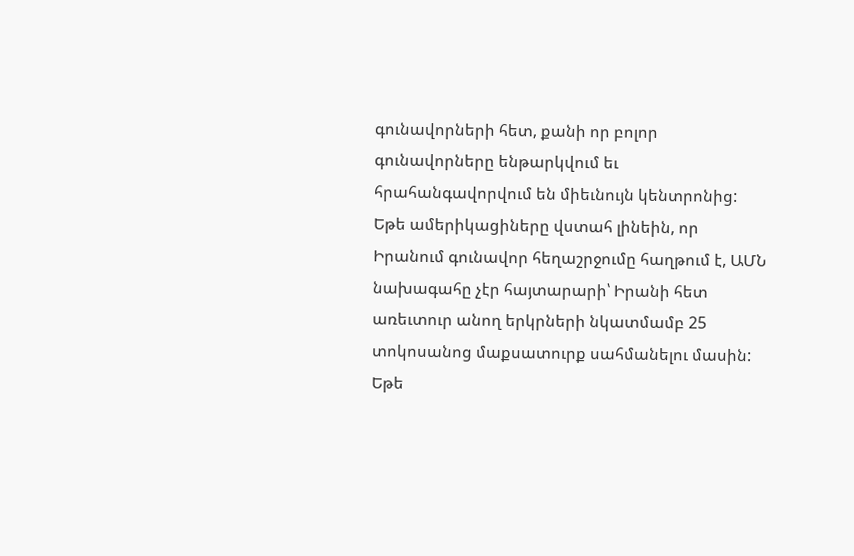գունավորների հետ, քանի որ բոլոր գունավորները ենթարկվում եւ հրահանգավորվում են միեւնույն կենտրոնից: Եթե ամերիկացիները վստահ լինեին, որ Իրանում գունավոր հեղաշրջումը հաղթում է, ԱՄՆ նախագահը չէր հայտարարի՝ Իրանի հետ առեւտուր անող երկրների նկատմամբ 25 տոկոսանոց մաքսատուրք սահմանելու մասին: Եթե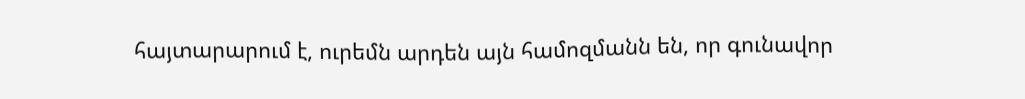հայտարարում է, ուրեմն արդեն այն համոզմանն են, որ գունավոր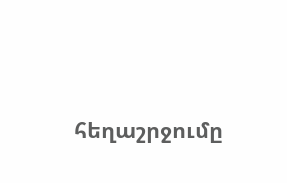հեղաշրջումը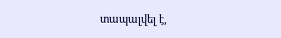տապալվել է,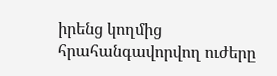իրենց կողմից հրահանգավորվող ուժերը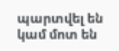պարտվել են կամ մոտ են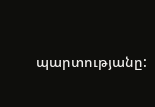պարտությանը: